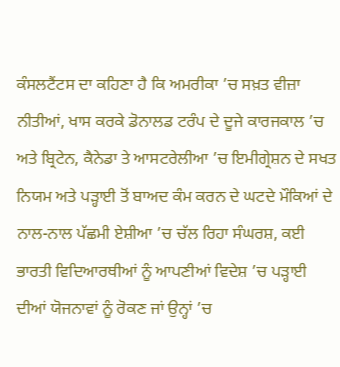ਕੰਸਲਟੈਂਟਸ ਦਾ ਕਹਿਣਾ ਹੈ ਕਿ ਅਮਰੀਕਾ ’ਚ ਸਖ਼ਤ ਵੀਜ਼ਾ ਨੀਤੀਆਂ, ਖਾਸ ਕਰਕੇ ਡੋਨਾਲਡ ਟਰੰਪ ਦੇ ਦੂਜੇ ਕਾਰਜਕਾਲ ’ਚ ਅਤੇ ਬ੍ਰਿਟੇਨ, ਕੈਨੇਡਾ ਤੇ ਆਸਟਰੇਲੀਆ ’ਚ ਇਮੀਗ੍ਰੇਸ਼ਨ ਦੇ ਸਖਤ ਨਿਯਮ ਅਤੇ ਪੜ੍ਹਾਈ ਤੋਂ ਬਾਅਦ ਕੰਮ ਕਰਨ ਦੇ ਘਟਦੇ ਮੌਕਿਆਂ ਦੇ ਨਾਲ-ਨਾਲ ਪੱਛਮੀ ਏਸ਼ੀਆ ’ਚ ਚੱਲ ਰਿਹਾ ਸੰਘਰਸ਼, ਕਈ ਭਾਰਤੀ ਵਿਦਿਆਰਥੀਆਂ ਨੂੰ ਆਪਣੀਆਂ ਵਿਦੇਸ਼ ’ਚ ਪੜ੍ਹਾਈ ਦੀਆਂ ਯੋਜਨਾਵਾਂ ਨੂੰ ਰੋਕਣ ਜਾਂ ਉਨ੍ਹਾਂ ’ਚ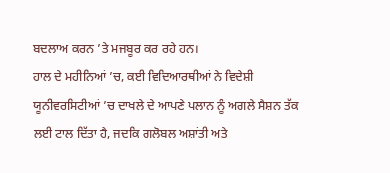ਬਦਲਾਅ ਕਰਨ ’ਤੇ ਮਜਬੂਰ ਕਰ ਰਹੇ ਹਨ।
ਹਾਲ ਦੇ ਮਹੀਨਿਆਂ ’ਚ, ਕਈ ਵਿਦਿਆਰਥੀਆਂ ਨੇ ਵਿਦੇਸ਼ੀ ਯੂਨੀਵਰਸਿਟੀਆਂ ’ਚ ਦਾਖਲੇ ਦੇ ਆਪਣੇ ਪਲਾਨ ਨੂੰ ਅਗਲੇ ਸੈਸ਼ਨ ਤੱਕ ਲਈ ਟਾਲ ਦਿੱਤਾ ਹੈ, ਜਦਕਿ ਗਲੋਬਲ ਅਸ਼ਾਂਤੀ ਅਤੇ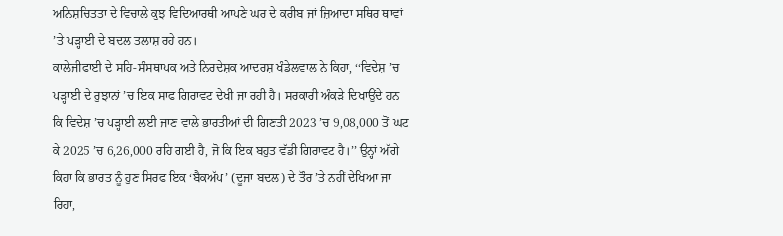ਅਨਿਸ਼ਚਿਤਤਾ ਦੇ ਵਿਚਾਲੇ ਕੁਝ ਵਿਦਿਆਰਥੀ ਆਪਣੇ ਘਰ ਦੇ ਕਰੀਬ ਜਾਂ ਜ਼ਿਆਦਾ ਸਥਿਰ ਥਾਵਾਂ ’ਤੇ ਪੜ੍ਹਾਈ ਦੇ ਬਦਲ ਤਲਾਸ਼ ਰਹੇ ਹਨ।
ਕਾਲੇਜੀਫਾਈ ਦੇ ਸਹਿ-ਸੰਸਥਾਪਕ ਅਤੇ ਨਿਰਦੇਸ਼ਕ ਆਦਰਸ਼ ਖੰਡੇਲਵਾਲ ਨੇ ਕਿਹਾ, ‘‘ਵਿਦੇਸ਼ ’ਚ ਪੜ੍ਹਾਈ ਦੇ ਰੁਝਾਨਾਂ ’ਚ ਇਕ ਸਾਫ ਗਿਰਾਵਟ ਦੇਖੀ ਜਾ ਰਹੀ ਹੈ। ਸਰਕਾਰੀ ਅੰਕੜੇ ਦਿਖਾਉਂਦੇ ਹਨ ਕਿ ਵਿਦੇਸ਼ ’ਚ ਪੜ੍ਹਾਈ ਲਈ ਜਾਣ ਵਾਲੇ ਭਾਰਤੀਆਂ ਦੀ ਗਿਣਤੀ 2023 ’ਚ 9,08,000 ਤੋਂ ਘਟ ਕੇ 2025 ’ਚ 6,26,000 ਰਹਿ ਗਈ ਹੈ, ਜੋ ਕਿ ਇਕ ਬਹੁਤ ਵੱਡੀ ਗਿਰਾਵਟ ਹੈ।’’ ਉਨ੍ਹਾਂ ਅੱਗੇ ਕਿਹਾ ਕਿ ਭਾਰਤ ਨੂੰ ਹੁਣ ਸਿਰਫ ਇਕ ‘ਬੈਕਅੱਪ’ (ਦੂਜਾ ਬਦਲ) ਦੇ ਤੌਰ ’ਤੇ ਨਹੀਂ ਦੇਖਿਆ ਜਾ ਰਿਹਾ,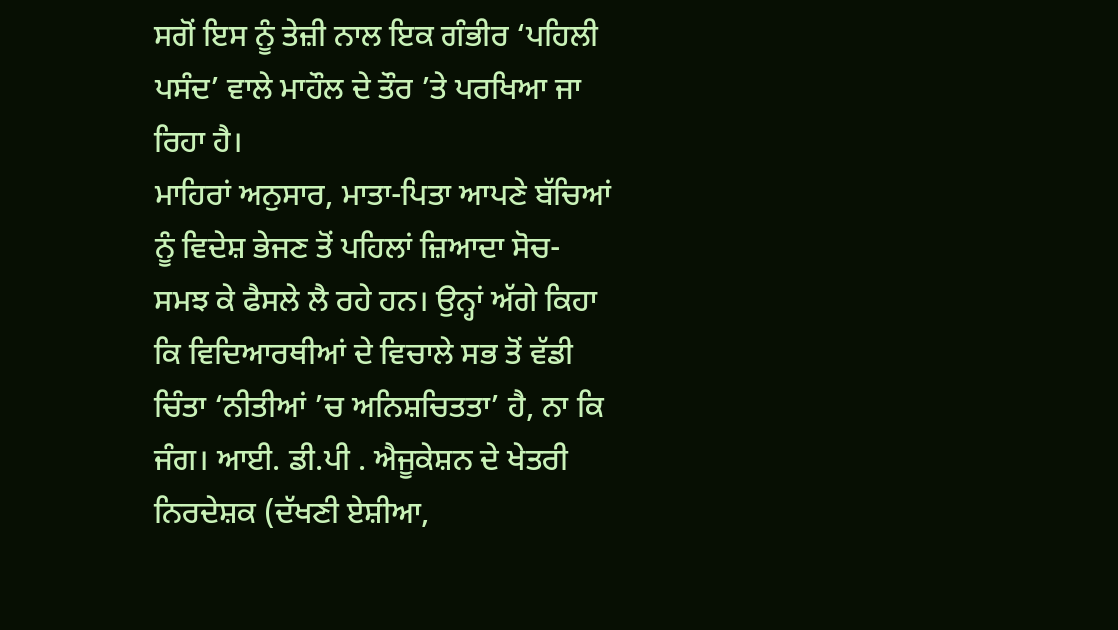ਸਗੋਂ ਇਸ ਨੂੰ ਤੇਜ਼ੀ ਨਾਲ ਇਕ ਗੰਭੀਰ ‘ਪਹਿਲੀ ਪਸੰਦ’ ਵਾਲੇ ਮਾਹੌਲ ਦੇ ਤੌਰ ’ਤੇ ਪਰਖਿਆ ਜਾ ਰਿਹਾ ਹੈ।
ਮਾਹਿਰਾਂ ਅਨੁਸਾਰ, ਮਾਤਾ-ਪਿਤਾ ਆਪਣੇ ਬੱਚਿਆਂ ਨੂੰ ਵਿਦੇਸ਼ ਭੇਜਣ ਤੋਂ ਪਹਿਲਾਂ ਜ਼ਿਆਦਾ ਸੋਚ-ਸਮਝ ਕੇ ਫੈਸਲੇ ਲੈ ਰਹੇ ਹਨ। ਉਨ੍ਹਾਂ ਅੱਗੇ ਕਿਹਾ ਕਿ ਵਿਦਿਆਰਥੀਆਂ ਦੇ ਵਿਚਾਲੇ ਸਭ ਤੋਂ ਵੱਡੀ ਚਿੰਤਾ ‘ਨੀਤੀਆਂ ’ਚ ਅਨਿਸ਼ਚਿਤਤਾ’ ਹੈ, ਨਾ ਕਿ ਜੰਗ। ਆਈ. ਡੀ.ਪੀ . ਐਜੂਕੇਸ਼ਨ ਦੇ ਖੇਤਰੀ ਨਿਰਦੇਸ਼ਕ (ਦੱਖਣੀ ਏਸ਼ੀਆ,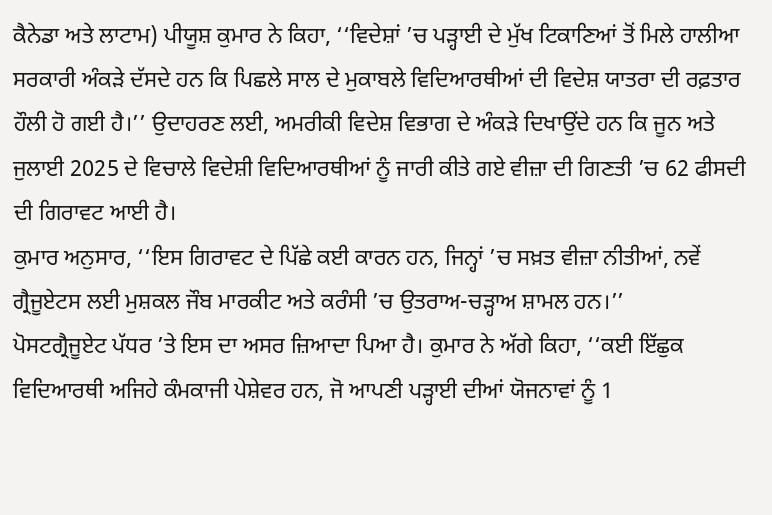ਕੈਨੇਡਾ ਅਤੇ ਲਾਟਾਮ) ਪੀਯੂਸ਼ ਕੁਮਾਰ ਨੇ ਕਿਹਾ, ‘‘ਵਿਦੇਸ਼ਾਂ ’ਚ ਪੜ੍ਹਾਈ ਦੇ ਮੁੱਖ ਟਿਕਾਣਿਆਂ ਤੋਂ ਮਿਲੇ ਹਾਲੀਆ ਸਰਕਾਰੀ ਅੰਕੜੇ ਦੱਸਦੇ ਹਨ ਕਿ ਪਿਛਲੇ ਸਾਲ ਦੇ ਮੁਕਾਬਲੇ ਵਿਦਿਆਰਥੀਆਂ ਦੀ ਵਿਦੇਸ਼ ਯਾਤਰਾ ਦੀ ਰਫ਼ਤਾਰ ਹੌਲੀ ਹੋ ਗਈ ਹੈ।’’ ਉਦਾਹਰਣ ਲਈ, ਅਮਰੀਕੀ ਵਿਦੇਸ਼ ਵਿਭਾਗ ਦੇ ਅੰਕੜੇ ਦਿਖਾਉਂਦੇ ਹਨ ਕਿ ਜੂਨ ਅਤੇ ਜੁਲਾਈ 2025 ਦੇ ਵਿਚਾਲੇ ਵਿਦੇਸ਼ੀ ਵਿਦਿਆਰਥੀਆਂ ਨੂੰ ਜਾਰੀ ਕੀਤੇ ਗਏ ਵੀਜ਼ਾ ਦੀ ਗਿਣਤੀ ’ਚ 62 ਫੀਸਦੀ ਦੀ ਗਿਰਾਵਟ ਆਈ ਹੈ।
ਕੁਮਾਰ ਅਨੁਸਾਰ, ‘‘ਇਸ ਗਿਰਾਵਟ ਦੇ ਪਿੱਛੇ ਕਈ ਕਾਰਨ ਹਨ, ਜਿਨ੍ਹਾਂ ’ਚ ਸਖ਼ਤ ਵੀਜ਼ਾ ਨੀਤੀਆਂ, ਨਵੇਂ ਗ੍ਰੈਜੂਏਟਸ ਲਈ ਮੁਸ਼ਕਲ ਜੌਬ ਮਾਰਕੀਟ ਅਤੇ ਕਰੰਸੀ ’ਚ ਉਤਰਾਅ-ਚੜ੍ਹਾਅ ਸ਼ਾਮਲ ਹਨ।’’
ਪੋਸਟਗ੍ਰੈਜੂਏਟ ਪੱਧਰ ’ਤੇ ਇਸ ਦਾ ਅਸਰ ਜ਼ਿਆਦਾ ਪਿਆ ਹੈ। ਕੁਮਾਰ ਨੇ ਅੱਗੇ ਕਿਹਾ, ‘‘ਕਈ ਇੱਛੁਕ ਵਿਦਿਆਰਥੀ ਅਜਿਹੇ ਕੰਮਕਾਜੀ ਪੇਸ਼ੇਵਰ ਹਨ, ਜੋ ਆਪਣੀ ਪੜ੍ਹਾਈ ਦੀਆਂ ਯੋਜਨਾਵਾਂ ਨੂੰ 1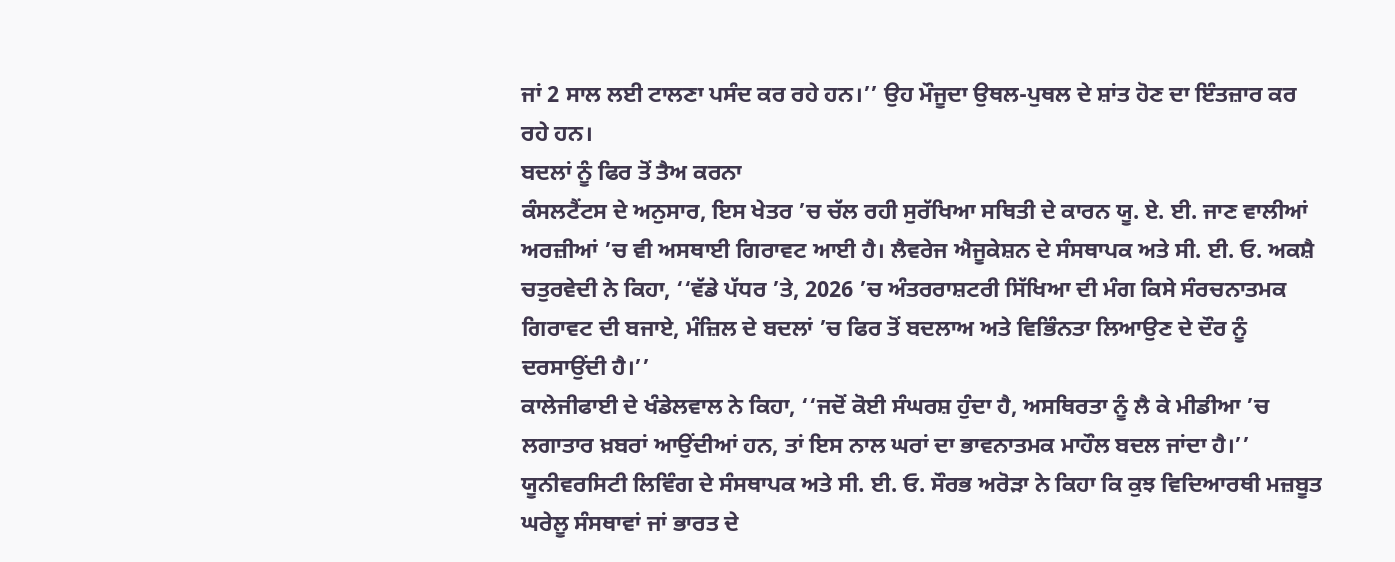ਜਾਂ 2 ਸਾਲ ਲਈ ਟਾਲਣਾ ਪਸੰਦ ਕਰ ਰਹੇ ਹਨ।’’ ਉਹ ਮੌਜੂਦਾ ਉਥਲ-ਪੁਥਲ ਦੇ ਸ਼ਾਂਤ ਹੋਣ ਦਾ ਇੰਤਜ਼ਾਰ ਕਰ ਰਹੇ ਹਨ।
ਬਦਲਾਂ ਨੂੰ ਫਿਰ ਤੋਂ ਤੈਅ ਕਰਨਾ
ਕੰਸਲਟੈਂਟਸ ਦੇ ਅਨੁਸਾਰ, ਇਸ ਖੇਤਰ ’ਚ ਚੱਲ ਰਹੀ ਸੁਰੱਖਿਆ ਸਥਿਤੀ ਦੇ ਕਾਰਨ ਯੂ. ਏ. ਈ. ਜਾਣ ਵਾਲੀਆਂ ਅਰਜ਼ੀਆਂ ’ਚ ਵੀ ਅਸਥਾਈ ਗਿਰਾਵਟ ਆਈ ਹੈ। ਲੈਵਰੇਜ ਐਜੂਕੇਸ਼ਨ ਦੇ ਸੰਸਥਾਪਕ ਅਤੇ ਸੀ. ਈ. ਓ. ਅਕਸ਼ੈ ਚਤੁਰਵੇਦੀ ਨੇ ਕਿਹਾ, ‘‘ਵੱਡੇ ਪੱਧਰ ’ਤੇ, 2026 ’ਚ ਅੰਤਰਰਾਸ਼ਟਰੀ ਸਿੱਖਿਆ ਦੀ ਮੰਗ ਕਿਸੇ ਸੰਰਚਨਾਤਮਕ ਗਿਰਾਵਟ ਦੀ ਬਜਾਏ, ਮੰਜ਼ਿਲ ਦੇ ਬਦਲਾਂ ’ਚ ਫਿਰ ਤੋਂ ਬਦਲਾਅ ਅਤੇ ਵਿਭਿੰਨਤਾ ਲਿਆਉਣ ਦੇ ਦੌਰ ਨੂੰ ਦਰਸਾਉਂਦੀ ਹੈ।’’
ਕਾਲੇਜੀਫਾਈ ਦੇ ਖੰਡੇਲਵਾਲ ਨੇ ਕਿਹਾ, ‘‘ਜਦੋਂ ਕੋਈ ਸੰਘਰਸ਼ ਹੁੰਦਾ ਹੈ, ਅਸਥਿਰਤਾ ਨੂੰ ਲੈ ਕੇ ਮੀਡੀਆ ’ਚ ਲਗਾਤਾਰ ਖ਼ਬਰਾਂ ਆਉਂਦੀਆਂ ਹਨ, ਤਾਂ ਇਸ ਨਾਲ ਘਰਾਂ ਦਾ ਭਾਵਨਾਤਮਕ ਮਾਹੌਲ ਬਦਲ ਜਾਂਦਾ ਹੈ।’’
ਯੂਨੀਵਰਸਿਟੀ ਲਿਵਿੰਗ ਦੇ ਸੰਸਥਾਪਕ ਅਤੇ ਸੀ. ਈ. ਓ. ਸੌਰਭ ਅਰੋੜਾ ਨੇ ਕਿਹਾ ਕਿ ਕੁਝ ਵਿਦਿਆਰਥੀ ਮਜ਼ਬੂਤ ਘਰੇਲੂ ਸੰਸਥਾਵਾਂ ਜਾਂ ਭਾਰਤ ਦੇ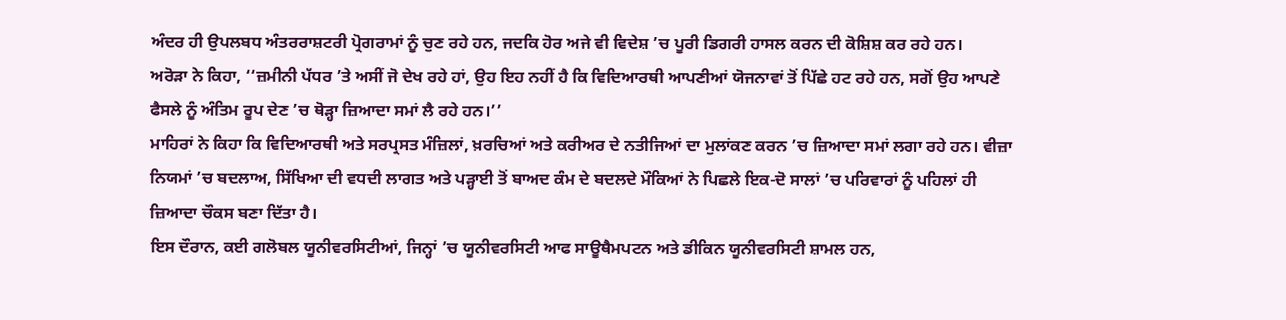ਅੰਦਰ ਹੀ ਉਪਲਬਧ ਅੰਤਰਰਾਸ਼ਟਰੀ ਪ੍ਰੋਗਰਾਮਾਂ ਨੂੰ ਚੁਣ ਰਹੇ ਹਨ, ਜਦਕਿ ਹੋਰ ਅਜੇ ਵੀ ਵਿਦੇਸ਼ ’ਚ ਪੂਰੀ ਡਿਗਰੀ ਹਾਸਲ ਕਰਨ ਦੀ ਕੋਸ਼ਿਸ਼ ਕਰ ਰਹੇ ਹਨ।
ਅਰੋੜਾ ਨੇ ਕਿਹਾ, ‘‘ਜ਼ਮੀਨੀ ਪੱਧਰ ’ਤੇ ਅਸੀਂ ਜੋ ਦੇਖ ਰਹੇ ਹਾਂ, ਉਹ ਇਹ ਨਹੀਂ ਹੈ ਕਿ ਵਿਦਿਆਰਥੀ ਆਪਣੀਆਂ ਯੋਜਨਾਵਾਂ ਤੋਂ ਪਿੱਛੇ ਹਟ ਰਹੇ ਹਨ, ਸਗੋਂ ਉਹ ਆਪਣੇ ਫੈਸਲੇ ਨੂੰ ਅੰਤਿਮ ਰੂਪ ਦੇਣ ’ਚ ਥੋੜ੍ਹਾ ਜ਼ਿਆਦਾ ਸਮਾਂ ਲੈ ਰਹੇ ਹਨ।’’
ਮਾਹਿਰਾਂ ਨੇ ਕਿਹਾ ਕਿ ਵਿਦਿਆਰਥੀ ਅਤੇ ਸਰਪ੍ਰਸਤ ਮੰਜ਼ਿਲਾਂ, ਖ਼ਰਚਿਆਂ ਅਤੇ ਕਰੀਅਰ ਦੇ ਨਤੀਜਿਆਂ ਦਾ ਮੁਲਾਂਕਣ ਕਰਨ ’ਚ ਜ਼ਿਆਦਾ ਸਮਾਂ ਲਗਾ ਰਹੇ ਹਨ। ਵੀਜ਼ਾ ਨਿਯਮਾਂ ’ਚ ਬਦਲਾਅ, ਸਿੱਖਿਆ ਦੀ ਵਧਦੀ ਲਾਗਤ ਅਤੇ ਪੜ੍ਹਾਈ ਤੋਂ ਬਾਅਦ ਕੰਮ ਦੇ ਬਦਲਦੇ ਮੌਕਿਆਂ ਨੇ ਪਿਛਲੇ ਇਕ-ਦੋ ਸਾਲਾਂ ’ਚ ਪਰਿਵਾਰਾਂ ਨੂੰ ਪਹਿਲਾਂ ਹੀ ਜ਼ਿਆਦਾ ਚੌਕਸ ਬਣਾ ਦਿੱਤਾ ਹੈ।
ਇਸ ਦੌਰਾਨ, ਕਈ ਗਲੋਬਲ ਯੂਨੀਵਰਸਿਟੀਆਂ, ਜਿਨ੍ਹਾਂ ’ਚ ਯੂਨੀਵਰਸਿਟੀ ਆਫ ਸਾਊਥੈਮਪਟਨ ਅਤੇ ਡੀਕਿਨ ਯੂਨੀਵਰਸਿਟੀ ਸ਼ਾਮਲ ਹਨ,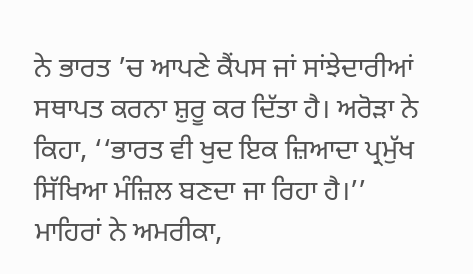ਨੇ ਭਾਰਤ ’ਚ ਆਪਣੇ ਕੈਂਪਸ ਜਾਂ ਸਾਂਝੇਦਾਰੀਆਂ ਸਥਾਪਤ ਕਰਨਾ ਸ਼ੁਰੂ ਕਰ ਦਿੱਤਾ ਹੈ। ਅਰੋੜਾ ਨੇ ਕਿਹਾ, ‘‘ਭਾਰਤ ਵੀ ਖੁਦ ਇਕ ਜ਼ਿਆਦਾ ਪ੍ਰਮੁੱਖ ਸਿੱਖਿਆ ਮੰਜ਼ਿਲ ਬਣਦਾ ਜਾ ਰਿਹਾ ਹੈ।’’ ਮਾਹਿਰਾਂ ਨੇ ਅਮਰੀਕਾ,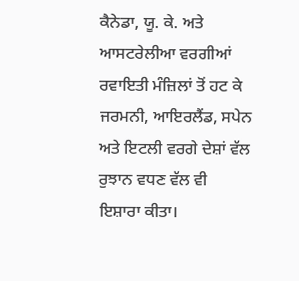ਕੈਨੇਡਾ, ਯੂ. ਕੇ. ਅਤੇ ਆਸਟਰੇਲੀਆ ਵਰਗੀਆਂ ਰਵਾਇਤੀ ਮੰਜ਼ਿਲਾਂ ਤੋਂ ਹਟ ਕੇ ਜਰਮਨੀ, ਆਇਰਲੈਂਡ, ਸਪੇਨ ਅਤੇ ਇਟਲੀ ਵਰਗੇ ਦੇਸ਼ਾਂ ਵੱਲ ਰੁਝਾਨ ਵਧਣ ਵੱਲ ਵੀ ਇਸ਼ਾਰਾ ਕੀਤਾ।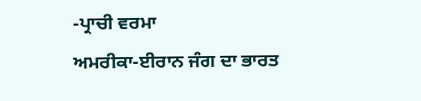-ਪ੍ਰਾਚੀ ਵਰਮਾ
ਅਮਰੀਕਾ-ਈਰਾਨ ਜੰਗ ਦਾ ਭਾਰਤ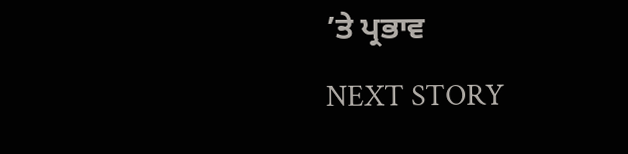’ਤੇ ਪ੍ਰਭਾਵ
NEXT STORY